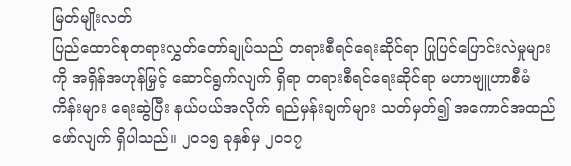မြတ်မျိုးလတ်
ပြည်ထောင်စုတရားလွှတ်တော်ချုပ်သည် တရားစီရင်ရေးဆိုင်ရာ ပြုပြင်ပြောင်းလဲမှုများကို အရှိန်အဟုန်မြှင့် ဆောင်ရွက်လျက် ရှိရာ တရားစီရင်ရေးဆိုင်ရာ မဟာဗျူဟာစီမံကိန်းများ ရေးဆွဲပြီး နယ်ပယ်အလိုက် ရည်မှန်းချက်များ သတ်မှတ်၍ အကောင်အထည်ဖော်လျက် ရှိပါသည်။ ၂၀၁၅ ခုနှစ်မှ ၂၀၁၇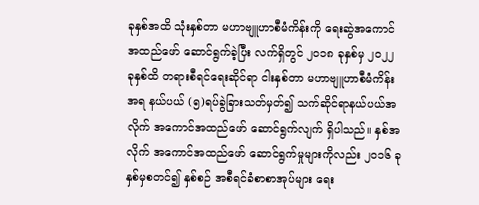ခုနှစ်အထိ သုံးနှစ်တာ မဟာဗျူဟာစီမံကိန်းကို ရေးဆွဲအကောင်အထည်ဖော် ဆောင်ရွက်ခဲ့ပြီး လက်ရှိတွင် ၂၀၁၈ ခုနှစ်မှ ၂၀၂၂ ခုနှစ်ထိ တရားစီရင်ရေးဆိုင်ရာ ငါးနှစ်တာ မဟာဗျူဟာစီမံကိန်းအရ နယ်ပယ် (၅)ရပ်ခွဲခြားသတ်မှတ်၍ သက်ဆိုင်ရာနယ်ပယ်အလိုက် အကောင်အထည်ဖော် ဆောင်ရွက်လျက် ရှိပါသည်။ နှစ်အလိုက် အကောင်အထည်ဖော် ဆောင်ရွက်မှုများကိုလည်း ၂၀၁၆ ခုနှစ်မှစတင်၍ နှစ်စဉ် အစီရင်ခံစာစာအုပ်များ ရေး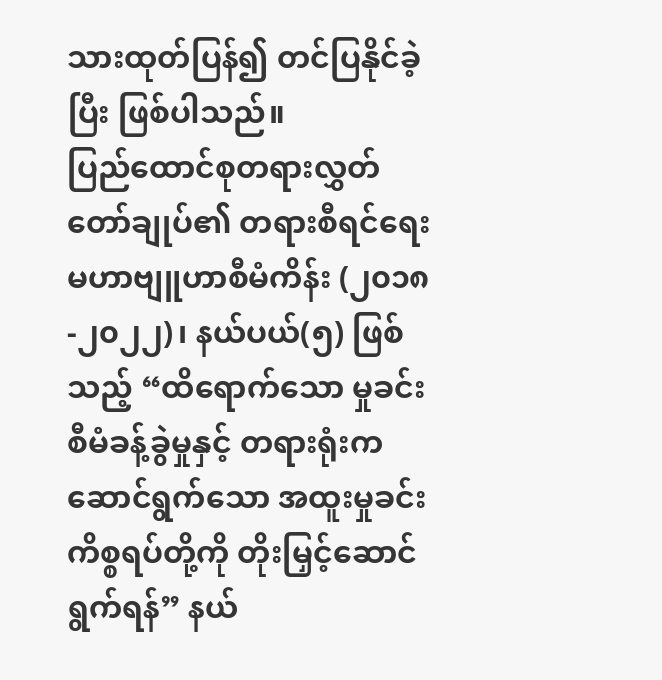သားထုတ်ပြန်၍ တင်ပြနိုင်ခဲ့ပြီး ဖြစ်ပါသည်။
ပြည်ထောင်စုတရားလွှတ်တော်ချုပ်၏ တရားစီရင်ရေး မဟာဗျူဟာစီမံကိန်း (၂၀၁၈-၂၀၂၂)၊ နယ်ပယ်(၅) ဖြစ်သည့် “ထိရောက်သော မှုခင်းစီမံခန့်ခွဲမှုနှင့် တရားရုံးက ဆောင်ရွက်သော အထူးမှုခင်း ကိစ္စရပ်တို့ကို တိုးမြှင့်ဆောင်ရွက်ရန်” နယ်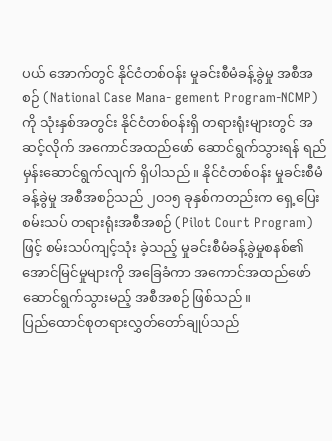ပယ် အောက်တွင် နိုင်ငံတစ်ဝန်း မှုခင်းစီမံခန့်ခွဲမှု အစီအစဉ် (National Case Mana- gement Program-NCMP)ကို သုံးနှစ်အတွင်း နိုင်ငံတစ်ဝန်းရှိ တရားရုံးများတွင် အဆင့်လိုက် အကောင်အထည်ဖော် ဆောင်ရွက်သွားရန် ရည်မှန်းဆောင်ရွက်လျက် ရှိပါသည်။ နိုင်ငံတစ်ဝန်း မှုခင်းစီမံခန့်ခွဲမှု အစီအစဉ်သည် ၂၀၁၅ ခုနှစ်ကတည်းက ရှေ့ပြေးစမ်းသပ် တရားရုံးအစီအစဉ် (Pilot Court Program) ဖြင့် စမ်းသပ်ကျင့်သုံး ခဲ့သည့် မှုခင်းစီမံခန့်ခွဲမှုစနစ်၏ အောင်မြင်မှုများကို အခြေခံကာ အကောင်အထည်ဖော် ဆောင်ရွက်သွားမည့် အစီအစဉ် ဖြစ်သည်။
ပြည်ထောင်စုတရားလွှတ်တော်ချုပ်သည်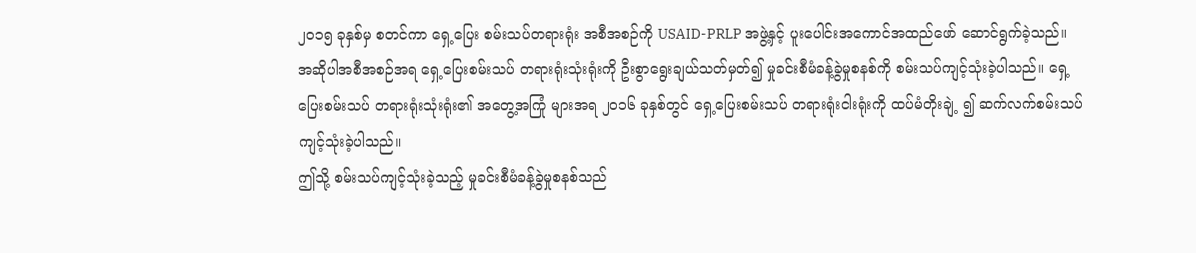၂၀၁၅ ခုနှစ်မှ စတင်ကာ ရှေ့ပြေး စမ်းသပ်တရားရုံး အစီအစဉ်ကို USAID-PRLP အဖွဲ့နှင့် ပူးပေါင်းအကောင်အထည်ဖော် ဆောင်ရွက်ခဲ့သည်။ အဆိုပါအစီအစဉ်အရ ရှေ့ပြေးစမ်းသပ် တရားရုံးသုံးရုံးကို ဦးစွာရွေးချယ်သတ်မှတ်၍ မှုခင်းစီမံခန့်ခွဲမှုစနစ်ကို စမ်းသပ်ကျင့်သုံးခဲ့ပါသည်။ ရှေ့ပြေးစမ်းသပ် တရားရုံးသုံးရုံး၏ အတွေ့အကြုံ များအရ ၂၀၁၆ ခုနှစ်တွင် ရှေ့ပြေးစမ်းသပ် တရားရုံးငါးရုံးကို ထပ်မံတိုးချဲ့ ၍ ဆက်လက်စမ်းသပ်ကျင့်သုံးခဲ့ပါသည်။
ဤသို့ စမ်းသပ်ကျင့်သုံးခဲ့သည့် မှုခင်းစီမံခန့်ခွဲမှုစနစ်သည်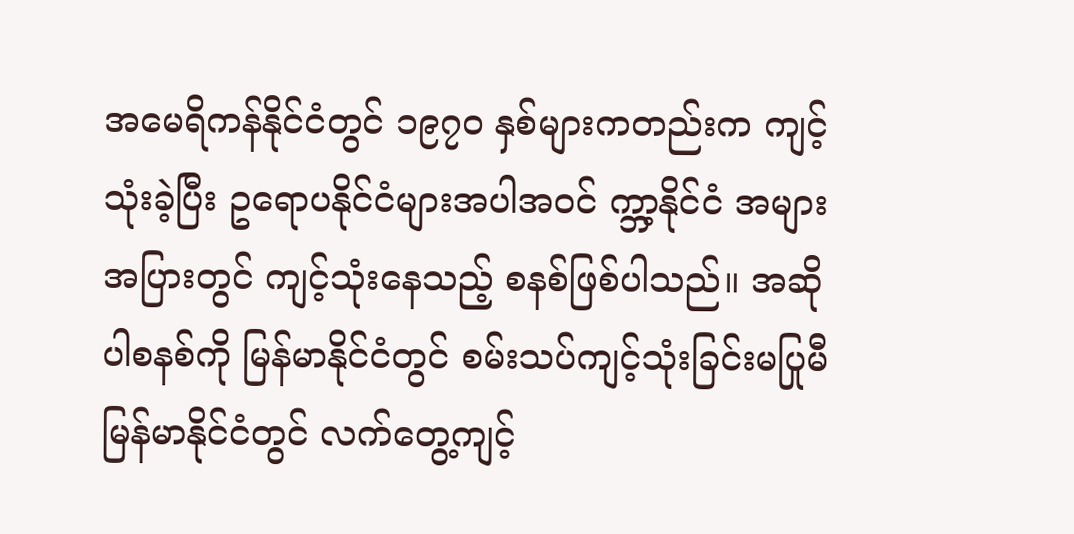အမေရိကန်နိုင်ငံတွင် ၁၉၇၀ နှစ်များကတည်းက ကျင့်သုံးခဲ့ပြီး ဥရောပနိုင်ငံများအပါအဝင် က္ဘာ့နိုင်ငံ အများအပြားတွင် ကျင့်သုံးနေသည့် စနစ်ဖြစ်ပါသည်။ အဆိုပါစနစ်ကို မြန်မာနိုင်ငံတွင် စမ်းသပ်ကျင့်သုံးခြင်းမပြုမီ မြန်မာနိုင်ငံတွင် လက်တွေ့ကျင့်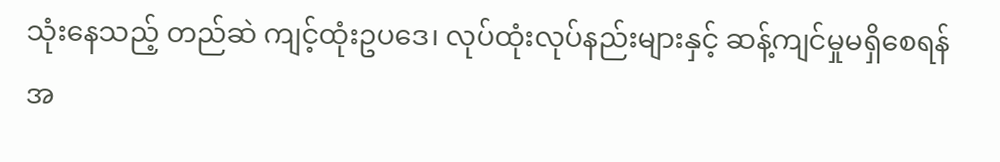သုံးနေသည့် တည်ဆဲ ကျင့်ထုံးဥပဒေ၊ လုပ်ထုံးလုပ်နည်းများနှင့် ဆန့်ကျင်မှုမရှိစေရန် အ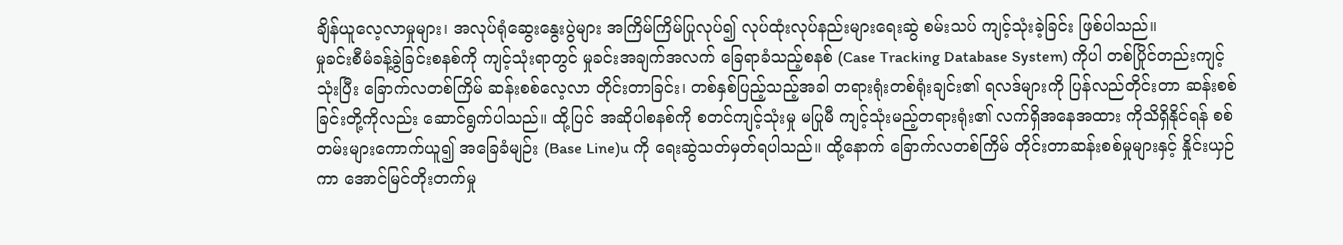ချိန်ယူလေ့လာမှုများ၊ အလုပ်ရုံဆွေးနွေးပွဲများ အကြိမ်ကြိမ်ပြုလုပ်၍ လုပ်ထုံးလုပ်နည်းများရေးဆွဲ စမ်းသပ် ကျင့်သုံးခဲ့ခြင်း ဖြစ်ပါသည်။
မှုခင်းစီမံခန့်ခွဲခြင်းစနစ်ကို ကျင့်သုံးရာတွင် မှုခင်းအချက်အလက် ခြေရာခံသည့်စနစ် (Case Tracking Database System) ကိုပါ တစ်ပြိုင်တည်းကျင့်သုံးပြီး ခြောက်လတစ်ကြိမ် ဆန်းစစ်လေ့လာ တိုင်းတာခြင်း၊ တစ်နှစ်ပြည့်သည့်အခါ တရားရုံးတစ်ရုံးချင်း၏ ရလဒ်များကို ပြန်လည်တိုင်းတာ ဆန်းစစ်ခြင်းတို့ကိုလည်း ဆောင်ရွက်ပါသည်။ ထို့ပြင် အဆိုပါစနစ်ကို စတင်ကျင့်သုံးမှု မပြုမီ ကျင့်သုံးမည့်တရားရုံး၏ လက်ရှိအနေအထား ကိုသိရှိနိုင်ရန် စစ်တမ်းများကောက်ယူ၍ အခြေခံမျဉ်း (Base Line)u ကို ရေးဆွဲသတ်မှတ်ရပါသည်။ ထို့နောက် ခြောက်လတစ်ကြိမ် တိုင်းတာဆန်းစစ်မှုများနှင့် နှိုင်းယှဉ်ကာ အောင်မြင်တိုးတက်မှု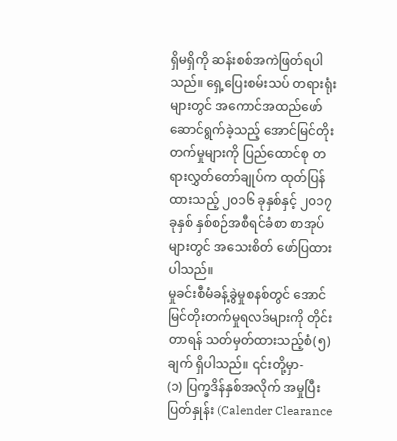ရှိမရှိကို ဆန်းစစ်အကဲဖြတ်ရပါသည်။ ရှေ့ပြေးစမ်းသပ် တရားရုံးများတွင် အကောင်အထည်ဖော် ဆောင်ရွက်ခဲ့သည့် အောင်မြင်တိုးတက်မှုများကို ပြည်ထောင်စု တရားလွှတ်တော်ချုပ်က ထုတ်ပြန်ထားသည့် ၂၀၁၆ ခုနှစ်နှင့် ၂၀၁၇ ခုနှစ် နှစ်စဉ်အစီရင်ခံစာ စာအုပ်များတွင် အသေးစိတ် ဖော်ပြထားပါသည်။
မှုခင်းစီမံခန့်ခွဲမှုစနစ်တွင် အောင်မြင်တိုးတက်မှုရလဒ်များကို တိုင်းတာရန် သတ်မှတ်ထားသည့်စံ(၅)ချက် ရှိပါသည်။ ၎င်းတို့မှာ-
(၁) ပြက္ခဒိန်နှစ်အလိုက် အမှုပြီးပြတ်နှုန်း (Calender Clearance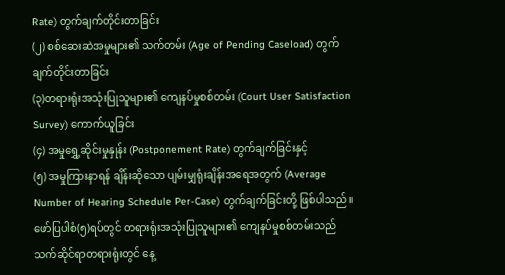Rate) တွက်ချက်တိုင်းတာခြင်း
(၂) စစ်ဆေးဆဲအမှုများ၏ သက်တမ်း (Age of Pending Caseload) တွက်ချက်တိုင်းတာခြင်း
(၃)တရားရုံးအသုံးပြုသူများ၏ ကျေနပ်မှုစစ်တမ်း (Court User Satisfaction Survey) ကောက်ယူခြင်း
(၄) အမှုရွှေ့ဆိုင်းမှုနှုန်း (Postponement Rate) တွက်ချက်ခြင်းနှင့်
(၅) အမှုကြားနာရန် ချိန်းဆိုသော ပျမ်းမျှရုံးချိန်းအရေအတွက် (Average Number of Hearing Schedule Per-Case) တွက်ချက်ခြင်းတို့ ဖြစ်ပါသည်။
ဖော်ပြပါစံ(၅)ရပ်တွင် တရားရုံးအသုံးပြုသူများ၏ ကျေနပ်မှုစစ်တမ်းသည် သက်ဆိုင်ရာတရားရုံးတွင် နေ့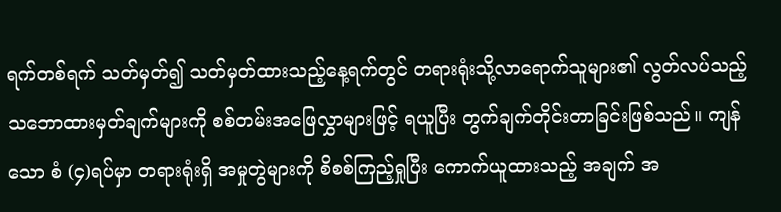ရက်တစ်ရက် သတ်မှတ်၍ သတ်မှတ်ထားသည့်နေ့ရက်တွင် တရားရုံးသို့လာရောက်သူများ၏ လွတ်လပ်သည့် သဘောထားမှတ်ချက်များကို စစ်တမ်းအဖြေလွှာများဖြင့် ရယူပြီး တွက်ချက်တိုင်းတာခြင်းဖြစ်သည်။ ကျန်သော စံ (၄)ရပ်မှာ တရားရုံးရှိ အမှုတွဲများကို စိစစ်ကြည့်ရှုပြီး ကောက်ယူထားသည့် အချက် အ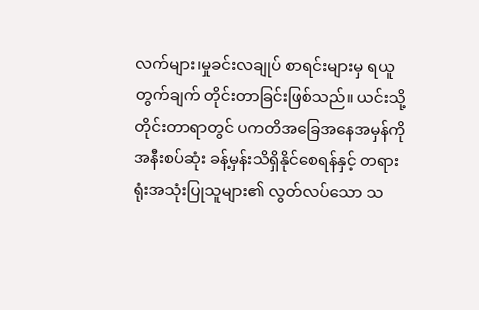လက်များ၊မှုခင်းလချုပ် စာရင်းများမှ ရယူတွက်ချက် တိုင်းတာခြင်းဖြစ်သည်။ ယင်းသို့ တိုင်းတာရာတွင် ပကတိအခြေအနေအမှန်ကို အနီးစပ်ဆုံး ခန့်မှန်းသိရှိနိုင်စေရန်နှင့် တရားရုံးအသုံးပြုသူများ၏ လွတ်လပ်သော သ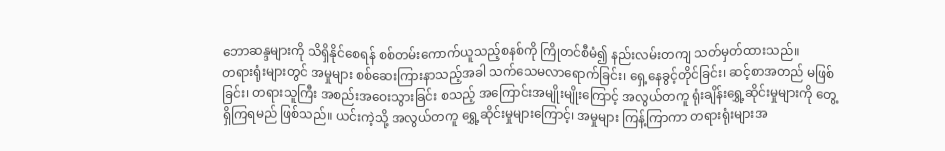ဘောဆန္ဒများကို သိရှိနိုင်စေရန် စစ်တမ်းကောက်ယူသည့်စနစ်ကို ကြိုတင်စီမံ၍ နည်းလမ်းတကျ သတ်မှတ်ထားသည်။
တရားရုံးများတွင် အမှုများ စစ်ဆေးကြားနာသည့်အခါ သက်သေမလာရောက်ခြင်း၊ ရှေ့နေခွင့်တိုင်ခြင်း၊ ဆင့်စာအတည် မဖြစ်ခြင်း၊ တရားသူကြီး အစည်းအဝေးသွားခြင်း စသည့် အကြောင်းအမျိုးမျိုးကြောင့် အလွယ်တကူ ရုံးချိန်းရွှေ့ဆိုင်းမှုများကို တွေ့ရှိကြရမည် ဖြစ်သည်။ ယင်းကဲ့သို့ အလွယ်တကူ ရွှေ့ဆိုင်းမှုများကြောင့်၊ အမှုများ ကြန့်ကြာကာ တရားရုံးများအ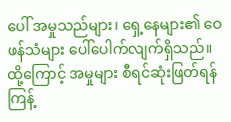ပေါ် အမှုသည်များ၊ ရှေ့နေများ၏ ဝေဖန်သံများ ပေါ်ပေါက်လျက်ရှိသည်။ ထို့ကြောင့် အမှုများ စီရင်ဆုံးဖြတ်ရန် ကြန့်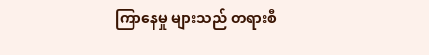ကြာနေမှု များသည် တရားစီ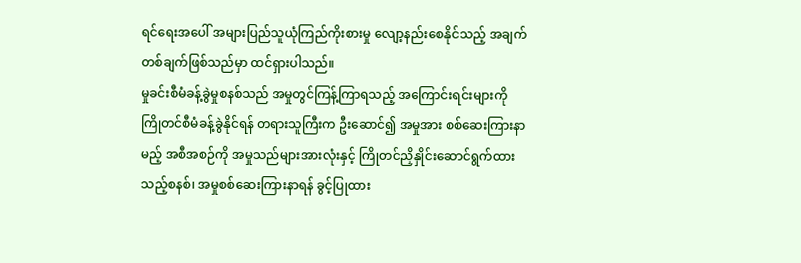ရင်ရေးအပေါ် အများပြည်သူယုံကြည်ကိုးစားမှု လျော့နည်းစေနိုင်သည့် အချက်တစ်ချက်ဖြစ်သည်မှာ ထင်ရှားပါသည်။
မှုခင်းစီမံခန့်ခွဲမှုစနစ်သည် အမှုတွင်ကြန့်ကြာရသည့် အကြောင်းရင်းများကို ကြိုတင်စီမံခန့်ခွဲနိုင်ရန် တရားသူကြီးက ဦးဆောင်၍ အမှုအား စစ်ဆေးကြားနာမည့် အစီအစဉ်ကို အမှုသည်များအားလုံးနှင့် ကြိုတင်ညှိနှိုင်းဆောင်ရွက်ထားသည့်စနစ်၊ အမှုစစ်ဆေးကြားနာရန် ခွင့်ပြုထား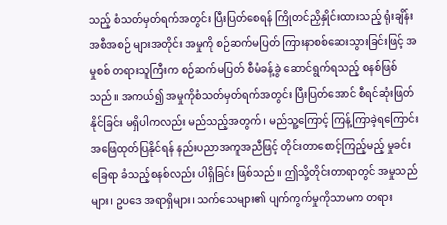သည့် စံသတ်မှတ်ရက်အတွင်း ပြီးပြတ်စေရန် ကြိုတင်ညှိနှိုင်းထားသည့် ရုံးချိန်းအစီအစဉ် များအတိုင်း အမှုကို စဉ်ဆက်မပြတ် ကြားနာစစ်ဆေးသွားခြင်းဖြင့် အမှုစစ် တရားသူကြီးက စဉ်ဆက်မပြတ် စီမံခန့်ခွဲ ဆောင်ရွက်ရသည့် စနစ်ဖြစ်သည်။ အကယ်၍ အမှုကိုစံသတ်မှတ်ရက်အတွင်း ပြီးပြတ်အောင် စီရင်ဆုံးဖြတ်နိုင်ခြင်း မရှိပါကလည်း မည်သည့်အတွက်၊ မည်သူ့ကြောင့် ကြန့်ကြာခဲ့ရကြောင်း အဖြေထုတ်ပြနိုင်ရန် နည်းပညာအကူအညီဖြင့် တိုင်းတာစောင့်ကြည့်မည့် မှုခင်းခြေရာ ခံသည့်စနစ်လည်း ပါရှိခြင်း ဖြစ်သည်။ ဤသို့တိုင်းတာရာတွင် အမှုသည်များ၊ ဥပဒေ အရာရှိများ၊ သက်သေများ၏ ပျက်ကွက်မှုကိုသာမက တရား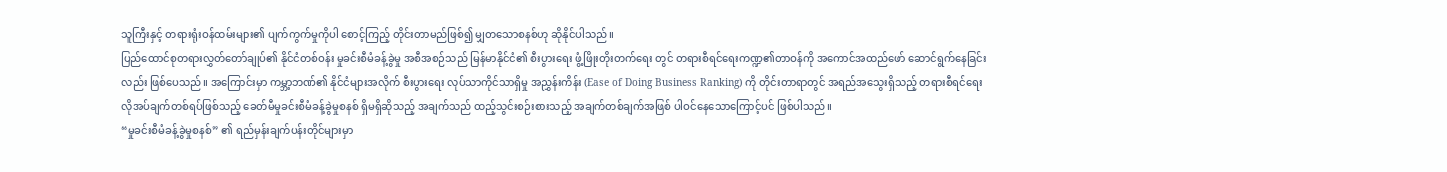သူကြီးနှင့် တရားရုံးဝန်ထမ်းများ၏ ပျက်ကွက်မှုကိုပါ စောင့်ကြည့် တိုင်းတာမည်ဖြစ်၍ မျှတသောစနစ်ဟု ဆိုနိုင်ပါသည်။
ပြည်ထောင်စုတရားလွှတ်တော်ချုပ်၏ နိုင်ငံတစ်ဝန်း မှုခင်းစီမံခန့်ခွဲမှု အစီအစဉ်သည် မြန်မာနိုင်ငံ၏ စီးပွားရေး ဖွံ့ဖြိုးတိုးတက်ရေး တွင် တရားစီရင်ရေးကဏ္ဍ၏တာဝန်ကို အကောင်အထည်ဖော် ဆောင်ရွက်နေခြင်းလည်း ဖြစ်ပေသည်။ အကြောင်းမှာ ကမ္ဘာ့ဘဏ်၏ နိုင်ငံများအလိုက် စီးပွားရေး လုပ်သာကိုင်သာရှိမှု အညွှန်းကိန်း (Ease of Doing Business Ranking) ကို တိုင်းတာရာတွင် အရည်အသွေးရှိသည့် တရားစီရင်ရေး လိုအပ်ချက်တစ်ရပ်ဖြစ်သည့် ခေတ်မီမှုခင်းစီမံခန့်ခွဲမှုစနစ် ရှိမရှိဆိုသည့် အချက်သည် ထည့်သွင်းစဉ်းစားသည့် အချက်တစ်ချက်အဖြစ် ပါဝင်နေသောကြောင့်ပင် ဖြစ်ပါသည်။
“မှုခင်းစီမံခန့်ခွဲမှုစနစ်” ၏ ရည်မှန်းချက်ပန်းတိုင်များမှာ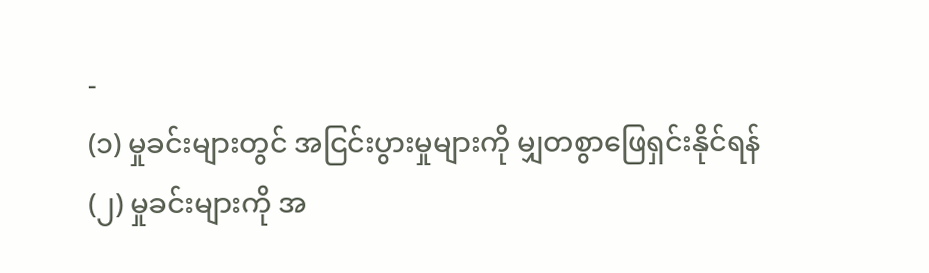-
(၁) မှုခင်းများတွင် အငြင်းပွားမှုများကို မျှတစွာဖြေရှင်းနိုင်ရန်
(၂) မှုခင်းများကို အ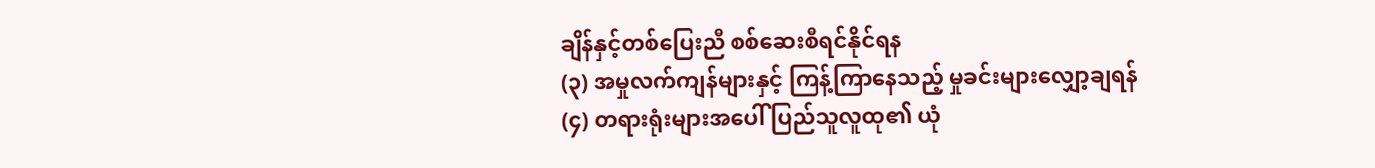ချိန်နှင့်တစ်ပြေးညီ စစ်ဆေးစီရင်နိုင်ရန
(၃) အမှုလက်ကျန်များနှင့် ကြန့်ကြာနေသည့် မှုခင်းများလျှော့ချရန်
(၄) တရားရုံးများအပေါ် ပြည်သူလူထု၏ ယုံ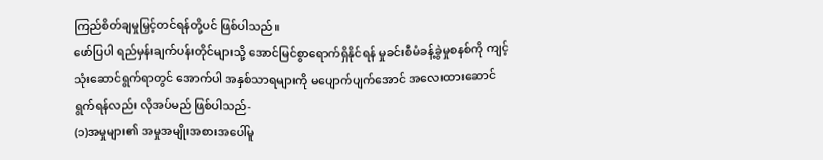ကြည်စိတ်ချမှုမြှင့်တင်ရန်တို့ပင် ဖြစ်ပါသည်။
ဖော်ပြပါ ရည်မှန်းချက်ပန်းတိုင်များသို့ အောင်မြင်စွာရောက်ရှိနိုင်ရန် မှုခင်းစီမံခန့်ခွဲမှုစနစ်ကို ကျင့်သုံးဆောင်ရွက်ရာတွင် အောက်ပါ အနှစ်သာရများကို မပျောက်ပျက်အောင် အလေးထားဆောင်ရွက်ရန်လည်း လိုအပ်မည် ဖြစ်ပါသည်-
(၁)အမှုများ၏ အမှုအမျိုးအစားအပေါ်မူ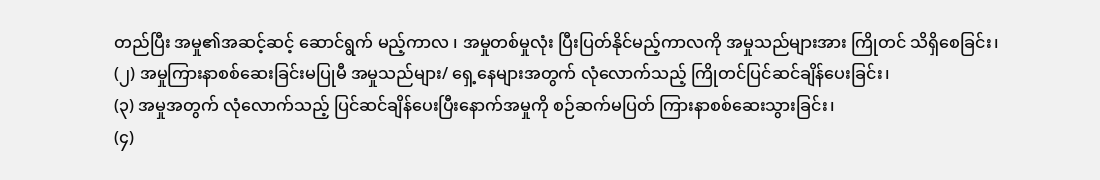တည်ပြီး အမှု၏အဆင့်ဆင့် ဆောင်ရွက် မည့်ကာလ ၊ အမှုတစ်မှုလုံး ပြီးပြတ်နိုင်မည့်ကာလကို အမှုသည်များအား ကြိုတင် သိရှိစေခြင်း၊
(၂) အမှုကြားနာစစ်ဆေးခြင်းမပြုမီ အမှုသည်များ/ ရှေ့နေများအတွက် လုံလောက်သည့် ကြိုတင်ပြင်ဆင်ချိန်ပေးခြင်း၊
(၃) အမှုအတွက် လုံလောက်သည့် ပြင်ဆင်ချိန်ပေးပြီးနောက်အမှုကို စဉ်ဆက်မပြတ် ကြားနာစစ်ဆေးသွားခြင်း၊
(၄)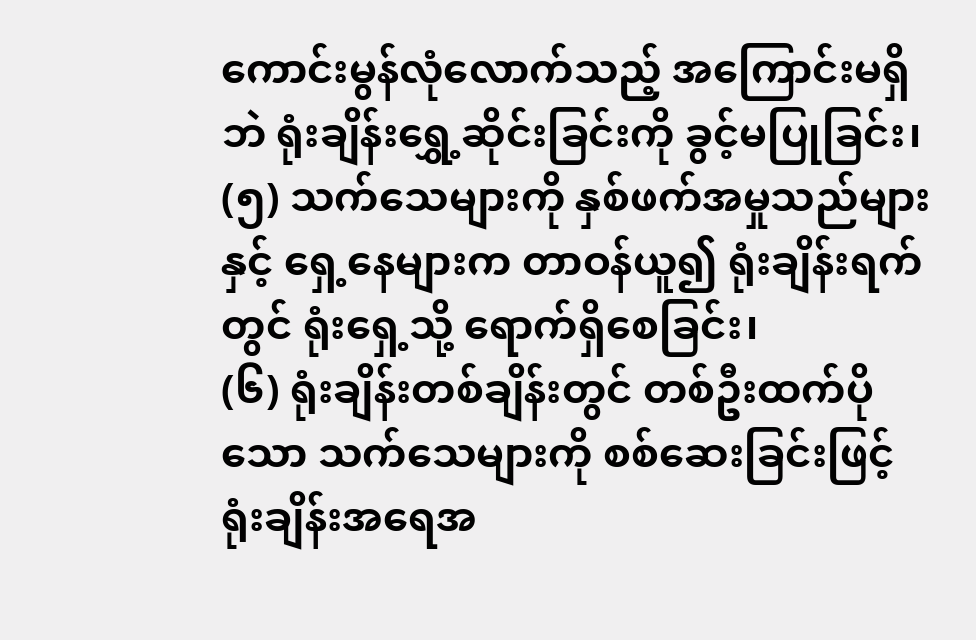ကောင်းမွန်လုံလောက်သည့် အကြောင်းမရှိဘဲ ရုံးချိန်းရွှေ့ဆိုင်းခြင်းကို ခွင့်မပြုခြင်း၊
(၅) သက်သေများကို နှစ်ဖက်အမှုသည်များနှင့် ရှေ့နေများက တာဝန်ယူ၍ ရုံးချိန်းရက်တွင် ရုံးရှေ့သို့ ရောက်ရှိစေခြင်း၊
(၆) ရုံးချိန်းတစ်ချိန်းတွင် တစ်ဦးထက်ပိုသော သက်သေများကို စစ်ဆေးခြင်းဖြင့် ရုံးချိန်းအရေအ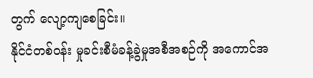တွက် လျော့ကျစေခြင်း။
နိုင်ငံတစ်ဝန်း မှုခင်းစီမံခန့်ခွဲမှုအစီအစဉ်ကို အကောင်အ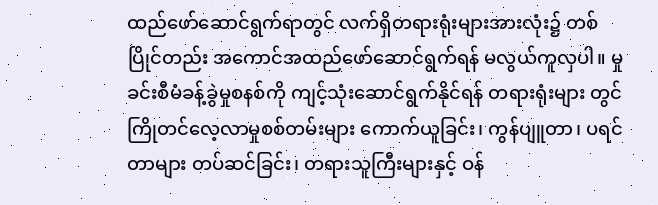ထည်ဖော်ဆောင်ရွက်ရာတွင် လက်ရှိတရားရုံးများအားလုံး၌ တစ်ပြိုင်တည်း အကောင်အထည်ဖော်ဆောင်ရွက်ရန် မလွယ်ကူလှပါ။ မှုခင်းစီမံခန့်ခွဲမှုစနစ်ကို ကျင့်သုံးဆောင်ရွက်နိုင်ရန် တရားရုံးများ တွင် ကြိုတင်လေ့လာမှုစစ်တမ်းများ ကောက်ယူခြင်း၊ ကွန်ပျူတာ၊ ပရင်တာများ တပ်ဆင်ခြင်း၊ တရားသူကြီးများနှင့် ဝန်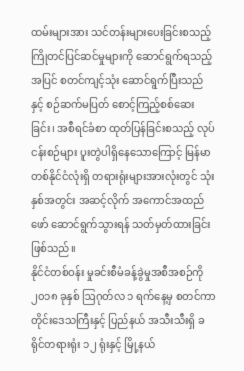ထမ်းများအား သင်တန်းများပေးခြင်းစသည့် ကြိုတင်ပြင်ဆင်မှုများကို ဆောင်ရွက်ရသည့်အပြင် စတင်ကျင့်သုံး ဆောင်ရွက်ပြီးသည်နှင့် စဉ်ဆက်မပြတ် စောင့်ကြည့်စစ်ဆေးခြင်း၊ အစီရင်ခံစာ ထုတ်ပြန်ခြင်းစသည့် လုပ်ငန်းစဉ်များ ပူးတွဲပါရှိနေသောကြောင့် မြန်မာတစ်နိုင်ငံလုံးရှိ တရားရုံးများအားလုံးတွင် သုံးနှစ်အတွင်း အဆင့်လိုက် အကောင်အထည်ဖော် ဆောင်ရွက်သွားရန် သတ်မှတ်ထားခြင်း ဖြစ်သည်။
နိုင်ငံတစ်ဝန်း မှုခင်းစီမံခန့်ခွဲမှုအစီအစဉ်ကို ၂၀၁၈ ခုနှစ် ဩဂုတ်လ ၁ ရက်နေ့မှ စတင်ကာ တိုင်းဒေသကြီးနှင့် ပြည်နယ် အသီးသီးရှိ ခရိုင်တရားရုံး ၁၂ ရုံးနှင့် မြို့နယ်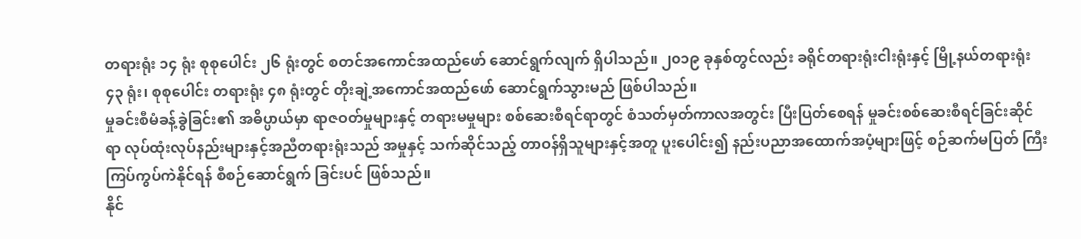တရားရုံး ၁၄ ရုံး စုစုပေါင်း ၂၆ ရုံးတွင် စတင်အကောင်အထည်ဖော် ဆောင်ရွက်လျက် ရှိပါသည်။ ၂၀၁၉ ခုနှစ်တွင်လည်း ခရိုင်တရားရုံးငါးရုံးနှင့် မြို့နယ်တရားရုံး ၄၃ ရုံး၊ စုစုပေါင်း တရားရုံး ၄၈ ရုံးတွင် တိုးချဲ့အကောင်အထည်ဖော် ဆောင်ရွက်သွားမည် ဖြစ်ပါသည်။
မှုခင်းစီမံခန့်ခွဲခြင်း၏ အဓိပ္ပာယ်မှာ ရာဇဝတ်မှုများနှင့် တရားမမှုများ စစ်ဆေးစီရင်ရာတွင် စံသတ်မှတ်ကာလအတွင်း ပြီးပြတ်စေရန် မှုခင်းစစ်ဆေးစီရင်ခြင်းဆိုင်ရာ လုပ်ထုံးလုပ်နည်းများနှင့်အညီတရားရုံးသည် အမှုနှင့် သက်ဆိုင်သည့် တာဝန်ရှိသူများနှင့်အတူ ပူးပေါင်း၍ နည်းပညာအထောက်အပံ့များဖြင့် စဉ်ဆက်မပြတ် ကြီးကြပ်ကွပ်ကဲနိုင်ရန် စီစဉ်ဆောင်ရွက် ခြင်းပင် ဖြစ်သည်။
နိုင်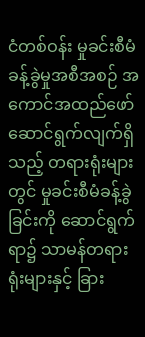ငံတစ်ဝန်း မှုခင်းစီမံခန့်ခွဲမှုအစီအစဉ် အကောင်အထည်ဖော် ဆောင်ရွက်လျက်ရှိသည့် တရားရုံးများတွင် မှုခင်းစီမံခန့်ခွဲခြင်းကို ဆောင်ရွက်ရာ၌ သာမန်တရားရုံးများနှင့် ခြား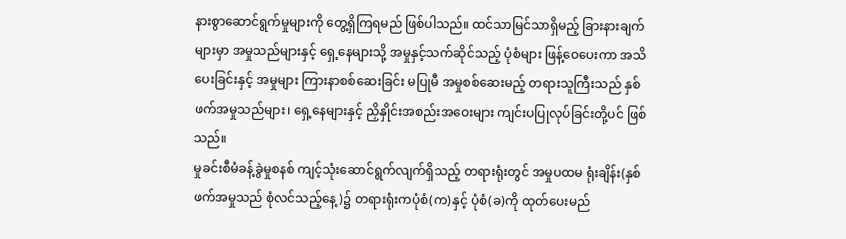နားစွာဆောင်ရွက်မှုများကို တွေ့ရှိကြရမည် ဖြစ်ပါသည်။ ထင်သာမြင်သာရှိမည့် ခြားနားချက်များမှာ အမှုသည်များနှင့် ရှေ့နေများသို့ အမှုနှင့်သက်ဆိုင်သည့် ပုံစံများ ဖြန့်ဝေပေးကာ အသိပေးခြင်းနှင့် အမှုများ ကြားနာစစ်ဆေးခြင်း မပြုမီ အမှုစစ်ဆေးမည့် တရားသူကြီးသည် နှစ်ဖက်အမှုသည်များ၊ ရှေ့နေများနှင့် ညှိနှိုင်းအစည်းအဝေးများ ကျင်းပပြုလုပ်ခြင်းတို့ပင် ဖြစ်သည်။
မှုခင်းစီမံခန့်ခွဲမှုစနစ် ကျင့်သုံးဆောင်ရွက်လျက်ရှိသည့် တရားရုံးတွင် အမှုပထမ ရုံးချိန်း(နှစ်ဖက်အမှုသည် စုံလင်သည့်နေ့)၌ တရားရုံးကပုံစံ(က)နှင့် ပုံစံ(ခ)ကို ထုတ်ပေးမည်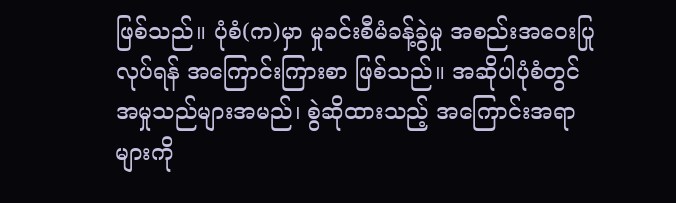ဖြစ်သည်။ ပုံစံ(က)မှာ မှုခင်းစီမံခန့်ခွဲမှု အစည်းအဝေးပြုလုပ်ရန် အကြောင်းကြားစာ ဖြစ်သည်။ အဆိုပါပုံစံတွင် အမှုသည်များအမည်၊ စွဲဆိုထားသည့် အကြောင်းအရာများကို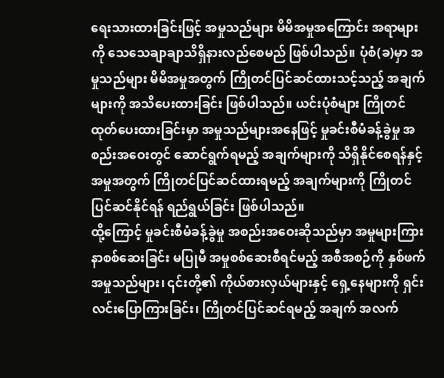ရေးသားထားခြင်းဖြင့် အမှုသည်များ မိမိအမှုအကြောင်း အရာများကို သေသေချာချာသိရှိနားလည်စေမည် ဖြစ်ပါသည်။ ပုံစံ(ခ)မှာ အမှုသည်များ မိမိအမှုအတွက် ကြိုတင်ပြင်ဆင်ထားသင့်သည့် အချက်များကို အသိပေးထားခြင်း ဖြစ်ပါသည်။ ယင်းပုံစံများ ကြိုတင်ထုတ်ပေးထားခြင်းမှာ အမှုသည်များအနေဖြင့် မှုခင်းစီမံခန့်ခွဲမှု အစည်းအဝေးတွင် ဆောင်ရွက်ရမည့် အချက်များကို သိရှိနိုင်စေရန်နှင့် အမှုအတွက် ကြိုတင်ပြင်ဆင်ထားရမည့် အချက်များကို ကြိုတင်ပြင်ဆင်နိုင်ရန် ရည်ရွယ်ခြင်း ဖြစ်ပါသည်။
ထို့ကြောင့် မှုခင်းစီမံခန့်ခွဲမှု အစည်းအဝေးဆိုသည်မှာ အမှုများကြားနာစစ်ဆေးခြင်း မပြုမီ အမှုစစ်ဆေးစီရင်မည့် အစီအစဉ်ကို နှစ်ဖက်အမှုသည်များ၊ ၎င်းတို့၏ ကိုယ်စားလှယ်များနှင့် ရှေ့နေများကို ရှင်းလင်းပြောကြားခြင်း၊ ကြိုတင်ပြင်ဆင်ရမည့် အချက် အလက်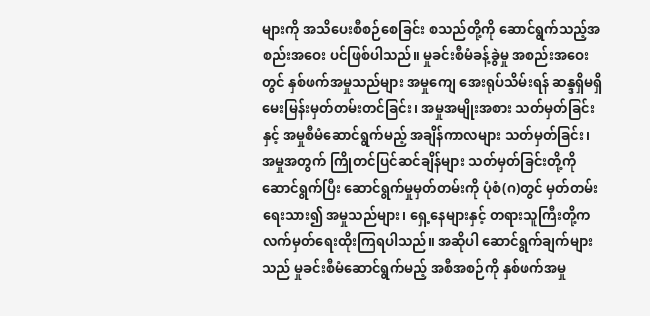များကို အသိပေးစီစဉ်စေခြင်း စသည်တို့ကို ဆောင်ရွက်သည့်အစည်းအဝေး ပင်ဖြစ်ပါသည်။ မှုခင်းစီမံခန့်ခွဲမှု အစည်းအဝေးတွင် နှစ်ဖက်အမှုသည်များ အမှုကျေ အေးရုပ်သိမ်းရန် ဆန္ဒရှိမရှိ မေးမြန်းမှတ်တမ်းတင်ခြင်း၊ အမှုအမျိုးအစား သတ်မှတ်ခြင်းနှင့် အမှုစီမံဆောင်ရွက်မည့် အချိန်ကာလများ သတ်မှတ်ခြင်း၊ အမှုအတွက် ကြိုတင်ပြင်ဆင်ချိန်များ သတ်မှတ်ခြင်းတို့ကို ဆောင်ရွက်ပြီး ဆောင်ရွက်မှုမှတ်တမ်းကို ပုံစံ(ဂ)တွင် မှတ်တမ်းရေးသား၍ အမှုသည်များ၊ ရှေ့နေများနှင့် တရားသူကြီးတို့က လက်မှတ်ရေးထိုးကြရပါသည်။ အဆိုပါ ဆောင်ရွက်ချက်များသည် မှုခင်းစီမံဆောင်ရွက်မည့် အစီအစဉ်ကို နှစ်ဖက်အမှု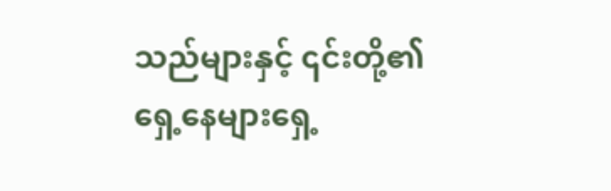သည်များနှင့် ၎င်းတို့၏ ရှေ့နေများရှေ့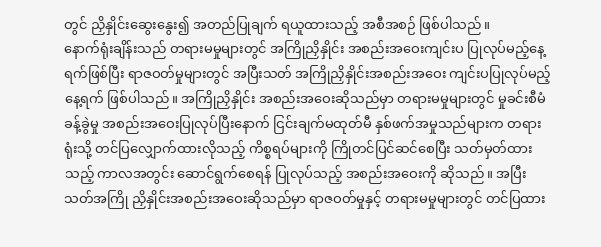တွင် ညှိနှိုင်းဆွေးနွေး၍ အတည်ပြုချက် ရယူထားသည့် အစီအစဉ် ဖြစ်ပါသည်။
နောက်ရုံးချိန်းသည် တရားမမှုများတွင် အကြိုညှိနှိုင်း အစည်းအဝေးကျင်းပ ပြုလုပ်မည့်နေ့ရက်ဖြစ်ပြီး ရာဇဝတ်မှုများတွင် အပြီးသတ် အကြိုညှိနှိုင်းအစည်းအဝေး ကျင်းပပြုလုပ်မည့်နေ့ရက် ဖြစ်ပါသည်။ အကြိုညှိနှိုင်း အစည်းအဝေးဆိုသည်မှာ တရားမမှုများတွင် မှုခင်းစီမံခန့်ခွဲမှု အစည်းအဝေးပြုလုပ်ပြီးနောက် ငြင်းချက်မထုတ်မီ နှစ်ဖက်အမှုသည်များက တရားရုံးသို့ တင်ပြလျှောက်ထားလိုသည့် ကိစ္စရပ်များကို ကြိုတင်ပြင်ဆင်စေပြီး သတ်မှတ်ထားသည့် ကာလအတွင်း ဆောင်ရွက်စေရန် ပြုလုပ်သည့် အစည်းအဝေးကို ဆိုသည်။ အပြီးသတ်အကြို ညှိနှိုင်းအစည်းအဝေးဆိုသည်မှာ ရာဇဝတ်မှုနှင့် တရားမမှုများတွင် တင်ပြထား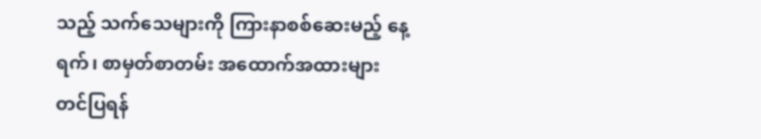သည့် သက်သေများကို ကြားနာစစ်ဆေးမည့် နေ့ရက်၊ စာမှတ်စာတမ်း အထောက်အထားများ တင်ပြရန်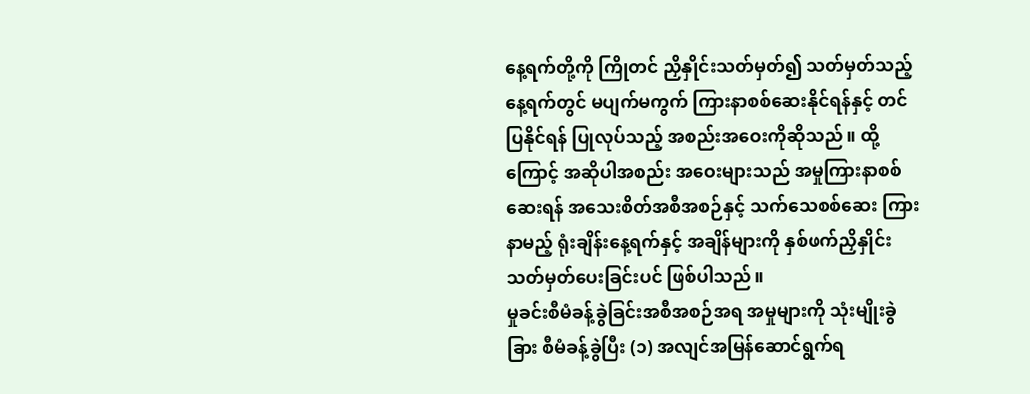နေ့ရက်တို့ကို ကြိုတင် ညှိနှိုင်းသတ်မှတ်၍ သတ်မှတ်သည့်နေ့ရက်တွင် မပျက်မကွက် ကြားနာစစ်ဆေးနိုင်ရန်နှင့် တင်ပြနိုင်ရန် ပြုလုပ်သည့် အစည်းအဝေးကိုဆိုသည်။ ထို့ကြောင့် အဆိုပါအစည်း အဝေးများသည် အမှုကြားနာစစ်ဆေးရန် အသေးစိတ်အစီအစဉ်နှင့် သက်သေစစ်ဆေး ကြားနာမည့် ရုံးချိန်းနေ့ရက်နှင့် အချိန်များကို နှစ်ဖက်ညှိနှိုင်း သတ်မှတ်ပေးခြင်းပင် ဖြစ်ပါသည်။
မှုခင်းစီမံခန့်ခွဲခြင်းအစီအစဉ်အရ အမှုများကို သုံးမျိုးခွဲခြား စီမံခန့်ခွဲပြီး (၁) အလျင်အမြန်ဆောင်ရွက်ရ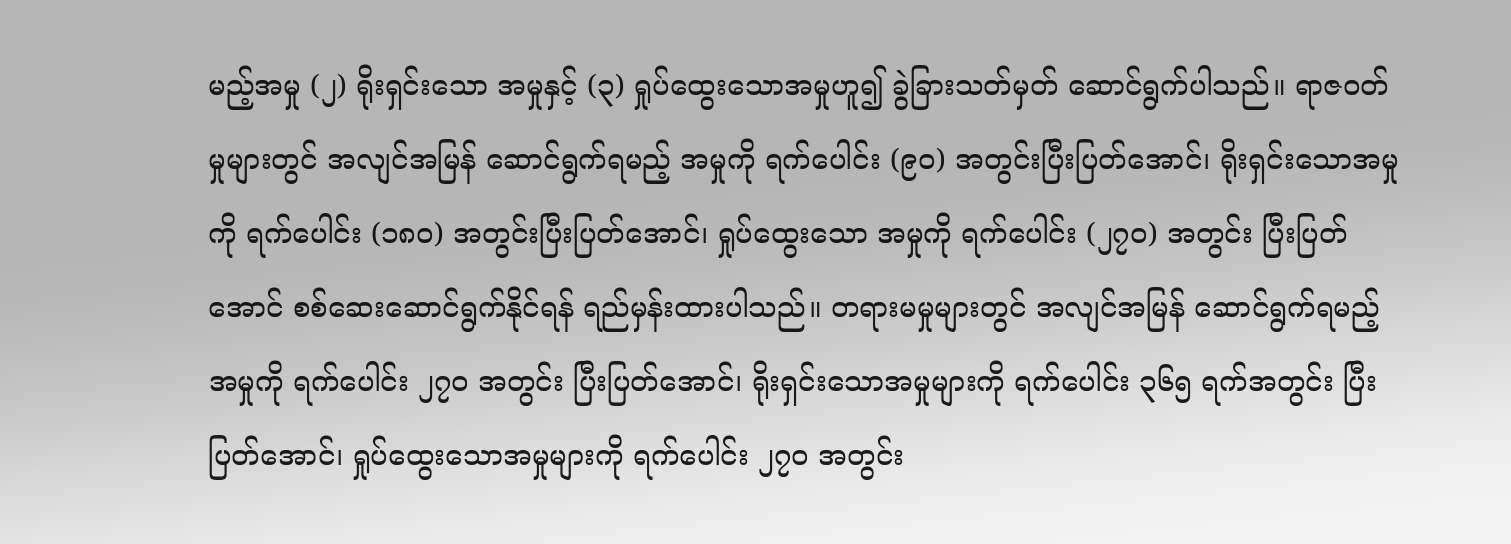မည့်အမှု (၂) ရိုးရှင်းသော အမှုနှင့် (၃) ရှုပ်ထွေးသောအမှုဟူ၍ ခွဲခြားသတ်မှတ် ဆောင်ရွက်ပါသည်။ ရာဇဝတ်မှုများတွင် အလျင်အမြန် ဆောင်ရွက်ရမည့် အမှုကို ရက်ပေါင်း (၉၀) အတွင်းပြီးပြတ်အောင်၊ ရိုးရှင်းသောအမှုကို ရက်ပေါင်း (၁၈၀) အတွင်းပြီးပြတ်အောင်၊ ရှုပ်ထွေးသော အမှုကို ရက်ပေါင်း (၂၇၀) အတွင်း ပြီးပြတ်အောင် စစ်ဆေးဆောင်ရွက်နိုင်ရန် ရည်မှန်းထားပါသည်။ တရားမမှုများတွင် အလျင်အမြန် ဆောင်ရွက်ရမည့်အမှုကို ရက်ပေါင်း ၂၇၀ အတွင်း ပြီးပြတ်အောင်၊ ရိုးရှင်းသောအမှုများကို ရက်ပေါင်း ၃၆၅ ရက်အတွင်း ပြီးပြတ်အောင်၊ ရှုပ်ထွေးသောအမှုများကို ရက်ပေါင်း ၂၇၀ အတွင်း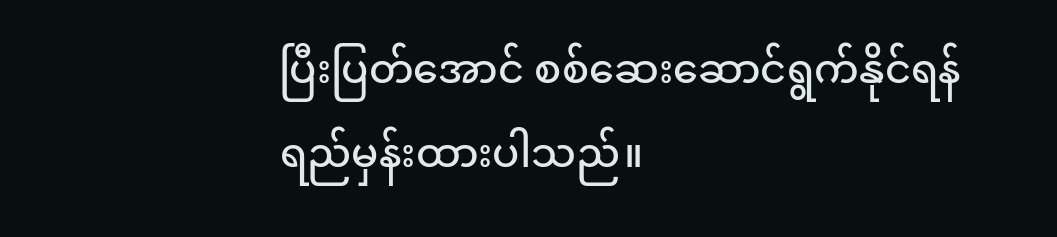ပြီးပြတ်အောင် စစ်ဆေးဆောင်ရွက်နိုင်ရန် ရည်မှန်းထားပါသည်။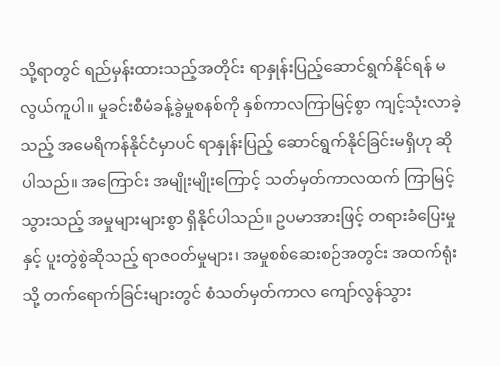သို့ရာတွင် ရည်မှန်းထားသည့်အတိုင်း ရာနှုန်းပြည့်ဆောင်ရွက်နိုင်ရန် မလွယ်ကူပါ။ မှုခင်းစီမံခန့်ခွဲမှုစနစ်ကို နှစ်ကာလကြာမြင့်စွာ ကျင့်သုံးလာခဲ့သည့် အမေရိကန်နိုင်ငံမှာပင် ရာနှုန်းပြည့် ဆောင်ရွက်နိုင်ခြင်းမရှိဟု ဆိုပါသည်။ အကြောင်း အမျိုးမျိုးကြောင့် သတ်မှတ်ကာလထက် ကြာမြင့်သွားသည့် အမှုများများစွာ ရှိနိုင်ပါသည်။ ဥပမာအားဖြင့် တရားခံပြေးမှုနှင့် ပူးတွဲစွဲဆိုသည့် ရာဇဝတ်မှုများ၊ အမှုစစ်ဆေးစဉ်အတွင်း အထက်ရုံးသို့ တက်ရောက်ခြင်းများတွင် စံသတ်မှတ်ကာလ ကျော်လွန်သွား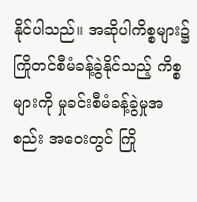နိုင်ပါသည်။ အဆိုပါကိစ္စများ၌ ကြိုတင်စီမံခန့်ခွဲနိုင်သည့် ကိစ္စများကို မှုခင်းစီမံခန့်ခွဲမှုအစည်း အဝေးတွင် ကြို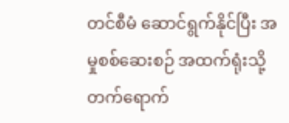တင်စီမံ ဆောင်ရွက်နိုင်ပြီး အမှုစစ်ဆေးစဉ် အထက်ရုံးသို့ တက်ရောက်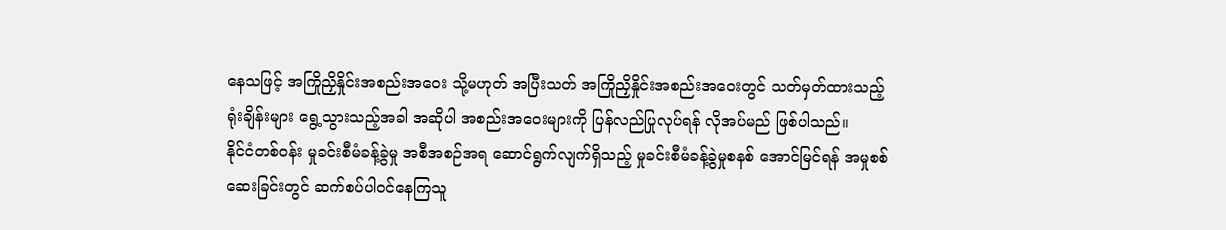နေသဖြင့် အကြိုညှိနှိုင်းအစည်းအဝေး သို့မဟုတ် အပြီးသတ် အကြိုညှိနှိုင်းအစည်းအဝေးတွင် သတ်မှတ်ထားသည့် ရုံးချိန်းများ ရွေ့သွားသည့်အခါ အဆိုပါ အစည်းအဝေးများကို ပြန်လည်ပြုလုပ်ရန် လိုအပ်မည် ဖြစ်ပါသည်။
နိုင်ငံတစ်ဝန်း မှုခင်းစီမံခန့်ခွဲမှု အစီအစဉ်အရ ဆောင်ရွက်လျက်ရှိသည့် မှုခင်းစီမံခန့်ခွဲမှုစနစ် အောင်မြင်ရန် အမှုစစ်ဆေးခြင်းတွင် ဆက်စပ်ပါဝင်နေကြသူ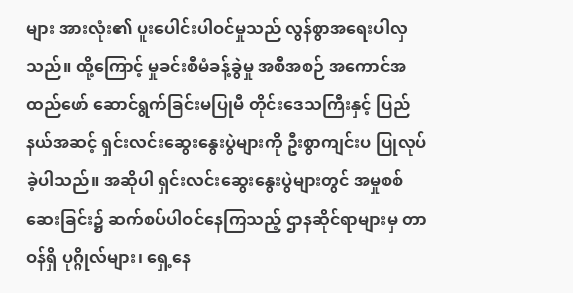များ အားလုံး၏ ပူးပေါင်းပါဝင်မှုသည် လွန်စွာအရေးပါလှသည်။ ထို့ကြောင့် မှုခင်းစီမံခန့်ခွဲမှု အစီအစဉ် အကောင်အထည်ဖော် ဆောင်ရွက်ခြင်းမပြုမီ တိုင်းဒေသကြီးနှင့် ပြည်နယ်အဆင့် ရှင်းလင်းဆွေးနွေးပွဲများကို ဦးစွာကျင်းပ ပြုလုပ်ခဲ့ပါသည်။ အဆိုပါ ရှင်းလင်းဆွေးနွေးပွဲများတွင် အမှုစစ်ဆေးခြင်း၌ ဆက်စပ်ပါဝင်နေကြသည့် ဌာနဆိုင်ရာများမှ တာဝန်ရှိ ပုဂ္ဂိုလ်များ၊ ရှေ့နေ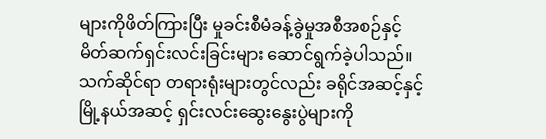များကိုဖိတ်ကြားပြီး မှုခင်းစီမံခန့်ခွဲမှုအစီအစဉ်နှင့် မိတ်ဆက်ရှင်းလင်းခြင်းများ ဆောင်ရွက်ခဲ့ပါသည်။ သက်ဆိုင်ရာ တရားရုံးများတွင်လည်း ခရိုင်အဆင့်နှင့် မြို့နယ်အဆင့် ရှင်းလင်းဆွေးနွေးပွဲများကို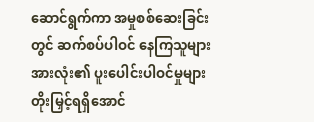ဆောင်ရွက်ကာ အမှုစစ်ဆေးခြင်းတွင် ဆက်စပ်ပါဝင် နေကြသူများအားလုံး၏ ပူးပေါင်းပါဝင်မှုများ တိုးမြှင့်ရရှိအောင်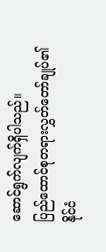ဆောင်ရွက်လျက်ရှိပါသည်။
ပြည်ထောင်စုတရားလွှတ်တော်ချုပ်၏ နိုင်ငံ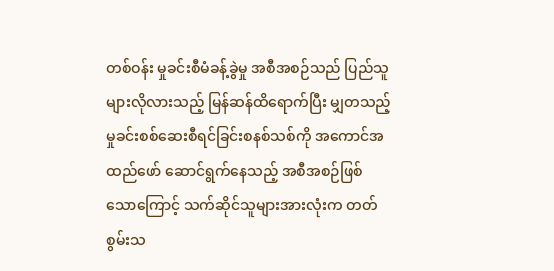တစ်ဝန်း မှုခင်းစီမံခန့်ခွဲမှု အစီအစဉ်သည် ပြည်သူများလိုလားသည့် မြန်ဆန်ထိရောက်ပြီး မျှတသည့် မှုခင်းစစ်ဆေးစီရင်ခြင်းစနစ်သစ်ကို အကောင်အထည်ဖော် ဆောင်ရွက်နေသည့် အစီအစဉ်ဖြစ်သောကြောင့် သက်ဆိုင်သူများအားလုံးက တတ်စွမ်းသ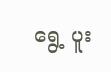ရွေ့ ပူး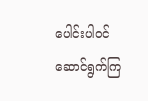ပေါင်းပါဝင်ဆောင်ရွက်ကြ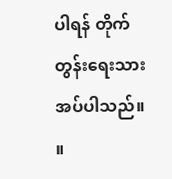ပါရန် တိုက်တွန်းရေးသား အပ်ပါသည်။ ။